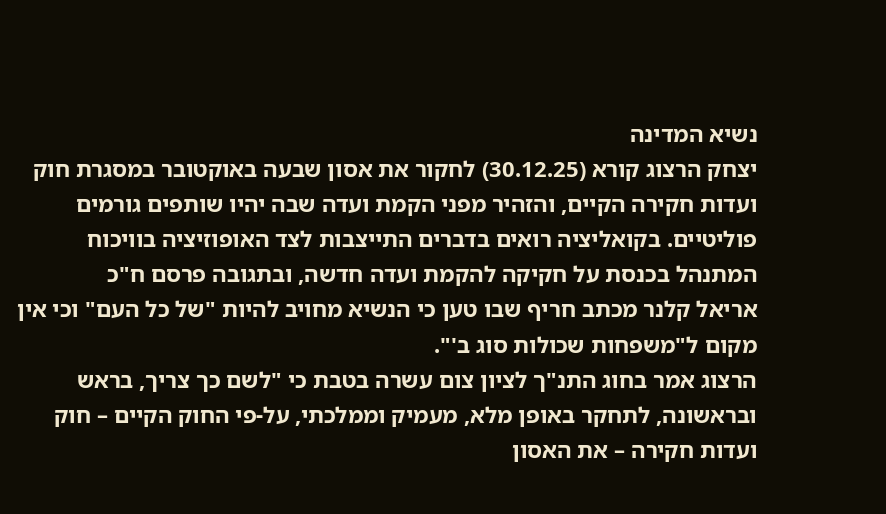נשיא המדינה
יצחק הרצוג קורא (30.12.25) לחקור את אסון שבעה באוקטובר במסגרת חוק ועדות חקירה הקיים, והזהיר מפני הקמת ועדה שבה יהיו שותפים גורמים פוליטיים. בקואליציה רואים בדברים התייצבות לצד האופוזיציה בוויכוח המתנהל בכנסת על חקיקה להקמת ועדה חדשה, ובתגובה פרסם ח"כ
אריאל קלנר מכתב חריף שבו טען כי הנשיא מחויב להיות "של כל העם" וכי אין מקום ל"משפחות שכולות סוג ב'".
הרצוג אמר בחוג התנ"ך לציון צום עשרה בטבת כי "לשם כך צריך, בראש ובראשונה, לתחקר באופן מלא, מעמיק וממלכתי, על-פי החוק הקיים – חוק ועדות חקירה – את האסון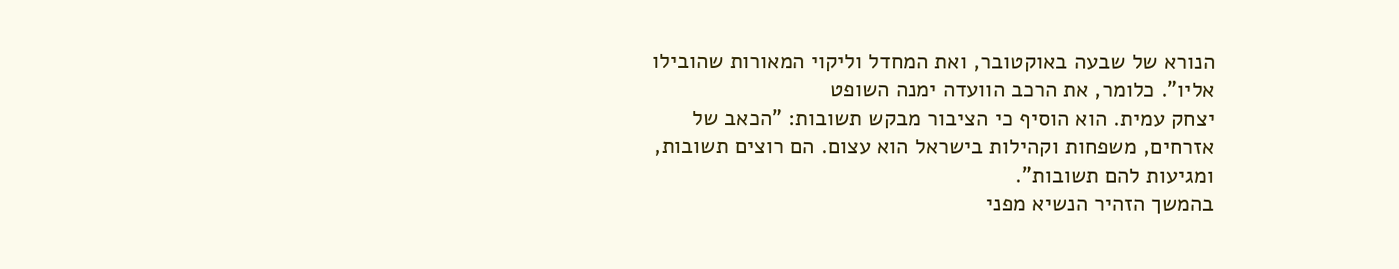הנורא של שבעה באוקטובר, ואת המחדל וליקוי המאורות שהובילו אליו". כלומר, את הרכב הוועדה ימנה השופט
יצחק עמית. הוא הוסיף כי הציבור מבקש תשובות: "הכאב של אזרחים, משפחות וקהילות בישראל הוא עצום. הם רוצים תשובות, ומגיעות להם תשובות".
בהמשך הזהיר הנשיא מפני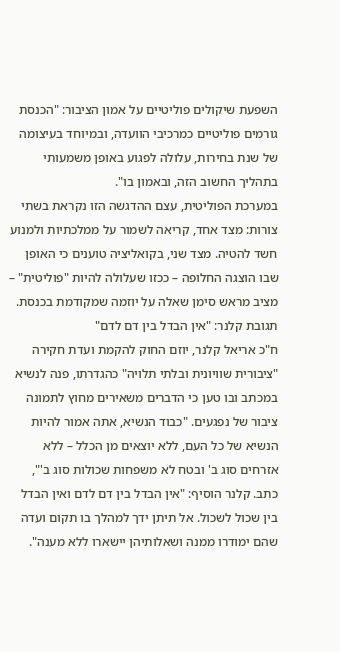השפעת שיקולים פוליטיים על אמון הציבור: "הכנסת גורמים פוליטיים כמרכיבי הוועדה, ובמיוחד בעיצומה של שנת בחירות, עלולה לפגוע באופן משמעותי בתהליך החשוב הזה, ובאמון בו".
במערכת הפוליטית, עצם ההדגשה הזו נקראת בשתי צורות: מצד אחד, קריאה לשמור על ממלכתיות ולמנוע חשד להטיה. מצד שני, בקואליציה טוענים כי האופן שבו הוצגה החלופה – ככזו שעלולה להיות "פוליטית" – מציב מראש סימן שאלה על יוזמה שמקודמת בכנסת.
תגובת קלנר: "אין הבדל בין דם לדם"
ח"כ אריאל קלנר, יוזם החוק להקמת ועדת חקירה "ציבורית שוויונית ובלתי תלויה" כהגדרתו, פנה לנשיא במכתב ובו טען כי הדברים משאירים מחוץ לתמונה ציבור של נפגעים. "כבוד הנשיא, אתה אמור להיות הנשיא של כל העם, ללא יוצאים מן הכלל – ללא אזרחים סוג ב' ובטח לא משפחות שכולות סוג ב'", כתב. קלנר הוסיף: "אין הבדל בין דם לדם ואין הבדל בין שכול לשכול. אל תיתן ידך למהלך בו תקום ועדה שהם ימודרו ממנה ושאלותיהן יישארו ללא מענה".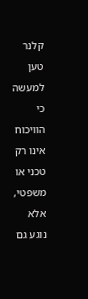קלנר טען למעשה כי הוויכוח אינו רק טכני או משפטי, אלא נוגע גם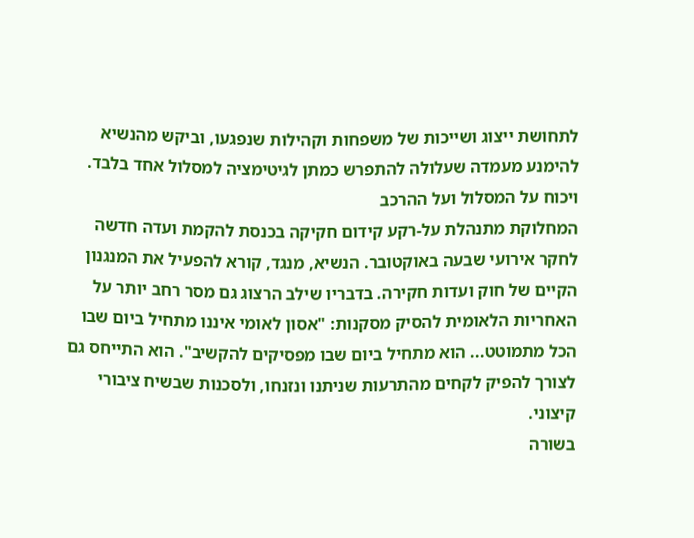לתחושת ייצוג ושייכות של משפחות וקהילות שנפגעו, וביקש מהנשיא להימנע מעמדה שעלולה להתפרש כמתן לגיטימציה למסלול אחד בלבד.
ויכוח על המסלול ועל ההרכב
המחלוקת מתנהלת על-רקע קידום חקיקה בכנסת להקמת ועדה חדשה לחקר אירועי שבעה באוקטובר. הנשיא, מנגד, קורא להפעיל את המנגנון הקיים של חוק ועדות חקירה. בדבריו שילב הרצוג גם מסר רחב יותר על האחריות הלאומית להסיק מסקנות: "אסון לאומי איננו מתחיל ביום שבו הכל מתמוטט... הוא מתחיל ביום שבו מפסיקים להקשיב". הוא התייחס גם לצורך להפיק לקחים מהתרעות שניתנו ונזנחו, ולסכנות שבשיח ציבורי קיצוני.
בשורה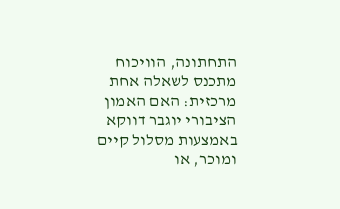התחתונה, הוויכוח מתכנס לשאלה אחת מרכזית: האם האמון הציבורי יוגבר דווקא באמצעות מסלול קיים ומוכר, או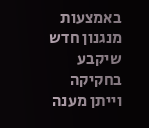באמצעות מנגנון חדש שיקבע בחקיקה וייתן מענה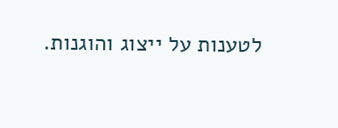לטענות על ייצוג והוגנות.